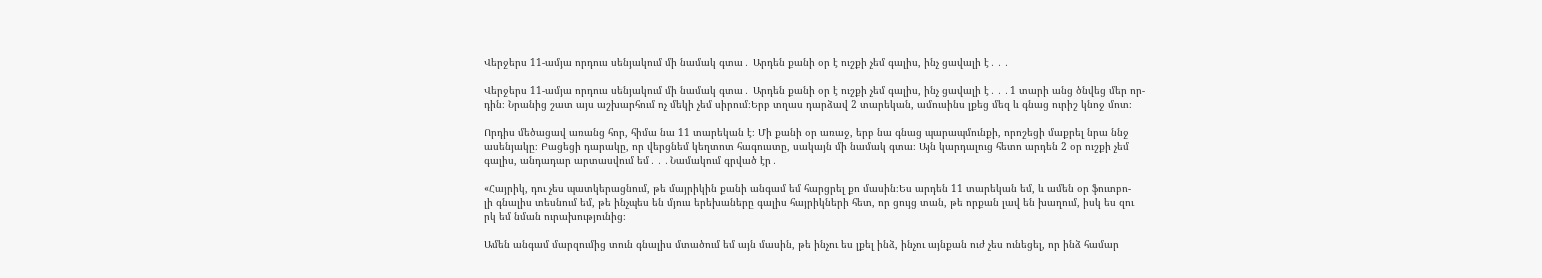Վերջերս 11-ամյա որդուս սենյակում մի նամակ գտա․ Արդեն քանի օր է ուշքի չեմ գալիս, ինչ ցավալի է․․․

Վերջերս 11-ամյա որդուս սենյակում մի նամակ գտա․ Արդեն քանի օր է ուշքի չեմ գալիս, ինչ ցավալի է․․․1 տարի անց ծնվեց մեր որ-
դին։ Նրանից շատ այս աշխարհում ոչ մեկի չեմ սիրում։Երբ տղաս դարձավ 2 տարեկան, ամուսինս լքեց մեզ և գնաց ուրիշ կնոջ մոտ։

Որդիս մեծացավ առանց հոր, հիմա նա 11 տարեկան է։ Մի քանի օր առաջ, երբ նա գնաց պարապմունքի, որոշեցի մաքրել նրա ննջ
ասենյակը։ Բացեցի դարակը, որ վերցնեմ կեղտոտ հագուստը, սակայն մի նամակ գտա։ Այն կարդալուց հետո արդեն 2 օր ուշքի չեմ
գալիս, անդադար արտասվում եմ․․․Նամակում գրված էր․

«Հայրիկ, դու չես պատկերացնում, թե մայրիկին քանի անգամ եմ հարցրել քո մասին։Ես արդեն 11 տարեկան եմ, և ամեն օր ֆուտբո-
լի գնալիս տեսնում եմ, թե ինչպես են մյուս երեխաները գալիս հայրիկների հետ, որ ցույց տան, թե որքան լավ են խաղում, իսկ ես զու
րկ եմ նման ուրախությունից։

Ամեն անգամ մարզումից տուն գնալիս մտածում եմ այն մասին, թե ինչու ես լքել ինձ, ինչու այնքան ուժ չես ունեցել, որ ինձ համար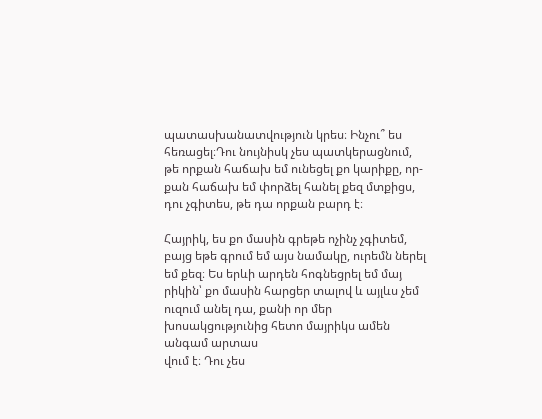պատասխանատվություն կրես։ Ինչու՞ ես հեռացել։Դու նույնիսկ չես պատկերացնում, թե որքան հաճախ եմ ունեցել քո կարիքը, որ-
քան հաճախ եմ փորձել հանել քեզ մտքիցս, դու չգիտես, թե դա որքան բարդ է։

Հայրիկ, ես քո մասին գրեթե ոչինչ չգիտեմ, բայց եթե գրում եմ այս նամակը, ուրեմն ներել եմ քեզ։ Ես երևի արդեն հոգնեցրել եմ մայ
րիկին՝ քո մասին հարցեր տալով և այլևս չեմ ուզում անել դա, քանի որ մեր խոսակցությունից հետո մայրիկս ամեն անգամ արտաս
վում է։ Դու չես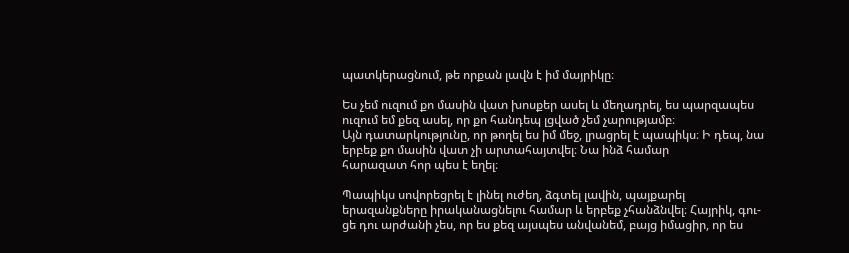պատկերացնում, թե որքան լավն է իմ մայրիկը։

Ես չեմ ուզում քո մասին վատ խոսքեր ասել և մեղադրել, ես պարզապես ուզում եմ քեզ ասել, որ քո հանդեպ լցված չեմ չարությամբ։
Այն դատարկությունը, որ թողել ես իմ մեջ, լրացրել է պապիկս։ Ի դեպ, նա երբեք քո մասին վատ չի արտահայտվել։ Նա ինձ համար
հարազատ հոր պես է եղել։

Պապիկս սովորեցրել է լինել ուժեղ, ձգտել լավին, պայքարել երազանքները իրականացնելու համար և երբեք չհանձնվել։ Հայրիկ, գու-
ցե դու արժանի չես, որ ես քեզ այսպես անվանեմ, բայց իմացիր, որ ես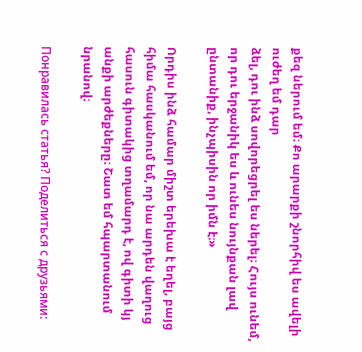քեզ ներում եմ։ Քո արարքի շնորհիվ ես ավելի ուժեղ եմ դար
ձել, դու ինձ սովորեցրել ես ներել։ Հույս ունեմ, որ դու երջանիկ ես և ունես նույնքան լավ ընտանիք, ինչպիսին որ իմն է։»

Որդիս ինձ համար միշտ երեխա է եղել, բայց հիմա հասկանում եմ, որ նա արդեն վաղուց հասուն գիտակից տղամարդ է, ով գիտի կյ
անքի արժեքները։ Շատ եմ հպարտանում նրանով։

Понравилась статья? Поделиться с друзьями: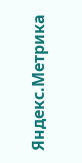Яндекс.Метрика